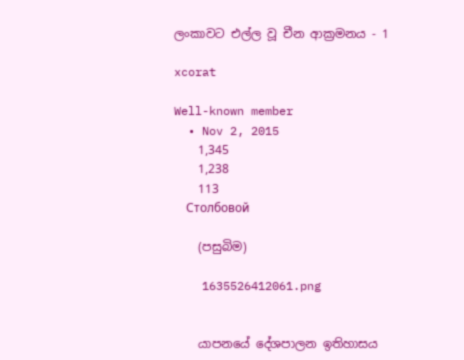ලංකාවට එල්ල වූ චීන ආක්‍රමනය - 1

xcorat

Well-known member
  • Nov 2, 2015
    1,345
    1,238
    113
    Столбовой

    (පසුබිම)

    1635526412061.png


    යාපනයේ දේශපාලන ඉතිහාසය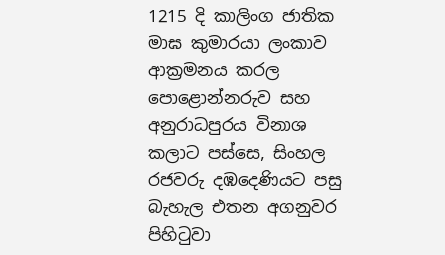1215 දි කාලිංග ජාතික මාඝ කුමාරයා ලංකාව ආක්‍රමනය කරල පොළොන්නරුව සහ අනුරාධපුරය විනාශ කලාට පස්සෙ, සිංහල රජවරු දඹදෙණියට පසු බැහැල එතන අගනුවර පිහිටුවා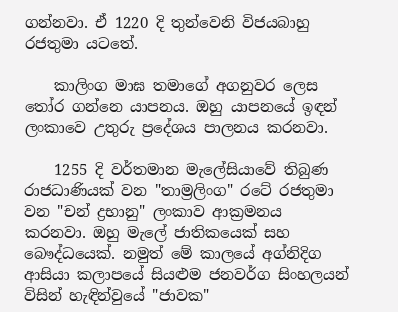ගන්නවා. ඒ 1220 දි තුන්වෙනි විජයබාහු රජතුමා යටතේ.

    කාලිංග මාඝ තමාගේ අගනුවර ලෙස තෝර ගන්නෙ යාපනය. ඔහු යාපනයේ ඉඳන් ලංකාවෙ උතුරු ප්‍රදේශය පාලනය කරනවා.

    1255 දි වර්තමාන මැලේසියාවේ තිබුණ රාජධාණියක් වන "තාම්‍රලිංග" රටේ රජතුමා වන "චන් ද්‍රභානු" ලංකාව ආක්‍රමනය කරනවා. ඔහු මැලේ ජාතිකයෙක් සහ බෞද්ධයෙක්. නමුත් මේ කාලයේ අග්නිදිග ආසියා කලාපයේ සියළුම ජනවර්ග සිංහලයන් විසින් හැඳින්වුයේ "ජාවක"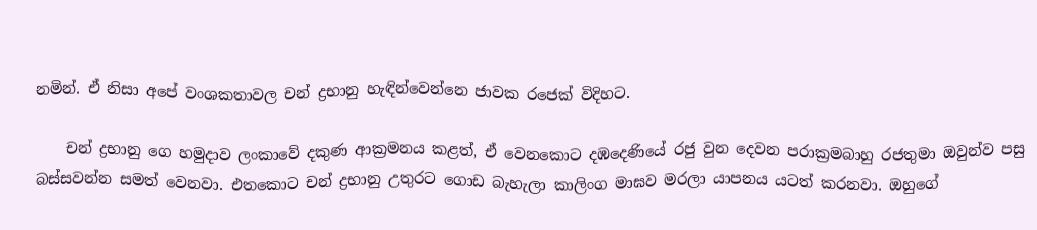නමින්. ඒ නිසා අපේ වංශකතාවල චන් ද්‍රභානු හැඳින්වෙන්නෙ ජාවක රජෙක් විදිහට.

    චන් ද්‍රභානු ගෙ හමුදාව ලංකාවේ දකුණ ආක්‍රමනය කළත්, ඒ වෙනකොට දඹදෙණියේ රජු වුන දෙවන පරාක්‍රමබාහු රජතුමා ඔවුන්ව පසු බස්සවන්න සමත් වෙනවා. එතකොට චන් ද්‍රභානු උතුරට ගොඩ බැහැලා කාලිංග මාඝව මරලා යාපනය යටත් කරනවා. ඔහුගේ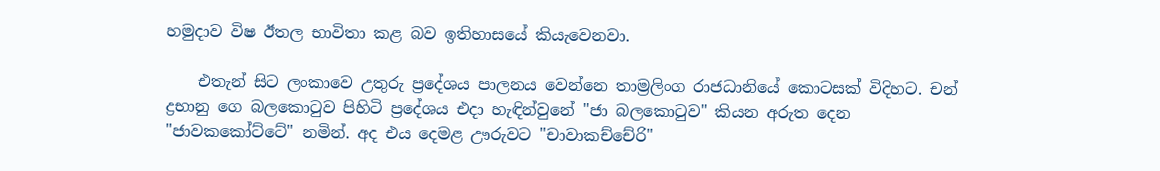හමුදාව විෂ ඊතල භාවිතා කළ බව ඉතිහාසයේ කියැවෙනවා.

    එතැන් සිට ලංකාවෙ උතුරු ප්‍රදේශය පාලනය වෙන්නෙ තාම්‍රලිංග රාජධානියේ කොටසක් විදිහට. චන් ද්‍රභානු ගෙ බලකොටුව පිහිටි ප්‍රදේශය එදා හැඳින්වුනේ "ජා බලකොටුව" කියන අරුත දෙන "ජාවකකෝට්ටේ" නමින්. අද එය දෙමළ ඌරුවට "චාවාකච්චේරි"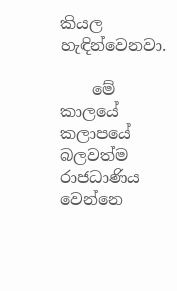කියල හැඳින්වෙනවා.

    මේ කාලයේ කලාපයේ බලවත්ම රාජධාණිය වෙන්නෙ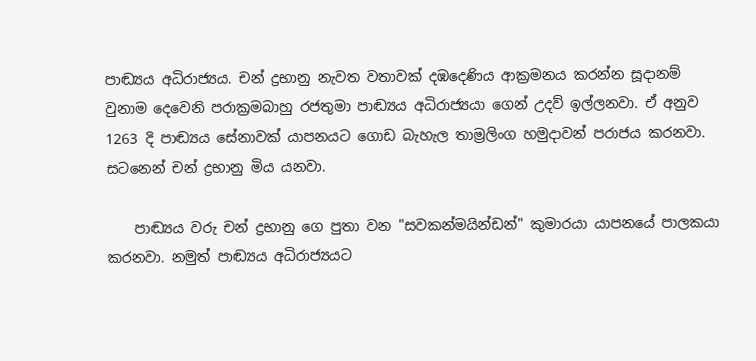පාඬ්‍යය අධිරාජ්‍යය. චන් ද්‍රභානු නැවත වතාවක් දඹදෙණිය ආක්‍රමනය කරන්න සූදානම් වුනාම දෙවෙනි පරාක්‍රමබාහු රජතුමා පාඬ්‍යය අධිරාජ්‍යයා ගෙන් උදව් ඉල්ලනවා. ඒ අනුව 1263 දි පාඬ්‍යය සේනාවක් යාපනයට ගොඩ බැහැල තාම්‍රලිංග හමුදාවන් පරාජය කරනවා. සටනෙන් චන් ද්‍රභානු මිය යනවා.

    පාඬ්‍යය වරු චන් ද්‍රභානු ගෙ පුතා වන "සවකන්මයින්ඩන්" කුමාරයා යාපනයේ පාලකයා කරනවා. නමුත් පාඬ්‍යය අධිරාජ්‍යයට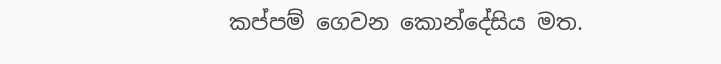කප්පම් ගෙවන කොන්දේසිය මත.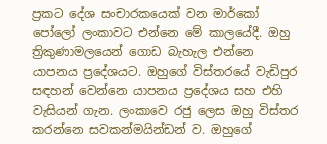ප්‍රකට දේශ සංචාරකයෙක් වන මාර්කෝ පෝලෝ ලංකාවට එන්නෙ මේ කාලයේදී. ඔහු ත්‍රිකුණාමලයෙන් ගොඩ බැහැල එන්නෙ යාපනය ප්‍රදේශයට. ඔහුගේ විස්තරයේ වැඩිපුර සඳහන් වෙන්නෙ යාපනය ප්‍රදේශය සහ එහි වැසියන් ගැන. ලංකාවෙ රජු ලෙස ඔහු විස්තර කරන්නෙ සවකන්මයින්ඩන් ව. ඔහුගේ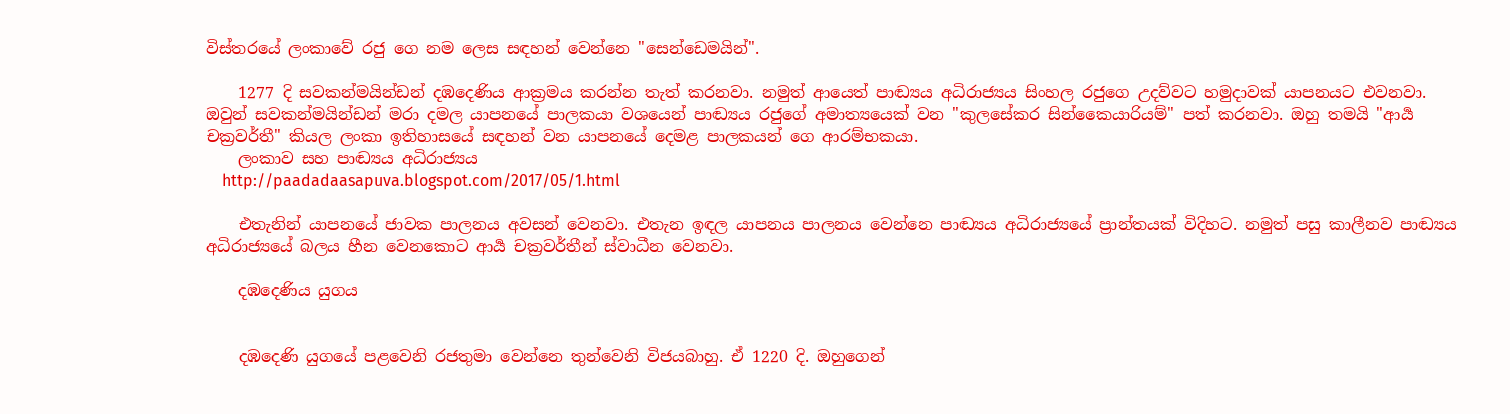විස්තරයේ ලංකාවේ රජු ගෙ නම ලෙස සඳහන් වෙන්නෙ "සෙන්ඩෙමයින්".

    1277 දි සවකන්මයින්ඩන් දඹදෙණිය ආක්‍රමය කරන්න තැත් කරනවා. නමුත් ආයෙත් පාඬ්‍යය අධිරාජ්‍යය සිංහල රජුගෙ උදව්වට හමුදාවක් යාපනයට එවනවා. ඔවුන් සවකන්මයින්ඩන් මරා දමල යාපනයේ පාලකයා වශයෙන් පාඬ්‍යය රජුගේ අමාත්‍යයෙක් වන "කුලසේකර සින්කෛයාරියම්" පත් කරනවා. ඔහු තමයි "ආර්‍ය චක්‍රවර්තී" කියල ලංකා ඉතිහාසයේ සඳහන් වන යාපනයේ දෙමළ පාලකයන් ගෙ ආරම්භකයා.
    ලංකාව සහ පාඬ්‍යය අධිරාජ්‍යය
    http://paadadaasapuva.blogspot.com/2017/05/1.html

    එතැනින් යාපනයේ ජාවක පාලනය අවසන් වෙනවා. එතැන ඉඳල යාපනය පාලනය වෙන්නෙ පාඬ්‍යය අධිරාජ්‍යයේ ප්‍රාන්තයක් විදිහට. නමුත් පසු කාලීනව පාඬ්‍යය අධිරාජ්‍යයේ බලය හීන වෙනකොට ආර්‍ය චක්‍රවර්තීන් ස්වාධීන වෙනවා.

    දඹදෙණිය යුගය


    දඹදෙණි යුගයේ පළවෙනි රජතුමා වෙන්නෙ තුන්වෙනි විජයබාහු. ඒ 1220 දි. ඔහුගෙන්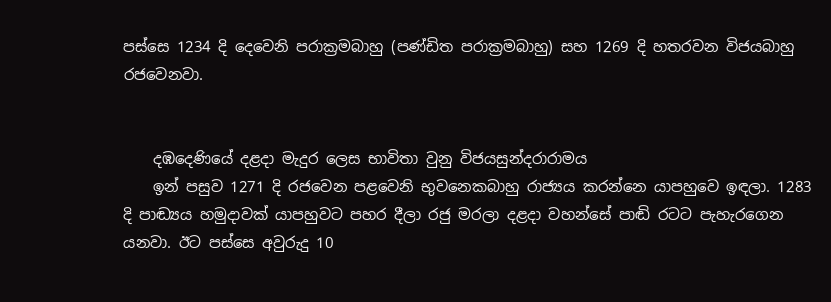පස්සෙ 1234 දි දෙවෙනි පරාක්‍රමබාහු (පණ්ඩිත පරාක්‍රමබාහු) සහ 1269 දි හතරවන විජයබාහු රජවෙනවා.


    දඹදෙණියේ දළදා මැදුර ලෙස භාවිතා වුනු විජයසුන්දරාරාමය
    ඉන් පසුව 1271 දි රජවෙන පළවෙනි භුවනෙකබාහු රාජ්‍යය කරන්නෙ යාපහුවෙ ඉඳලා. 1283 දි පාඬ්‍යය හමුදාවක් යාපහුවට පහර දීලා රජු මරලා දළදා වහන්සේ පාඬි රටට පැහැරගෙන යනවා. ඊට පස්සෙ අවුරුදු 10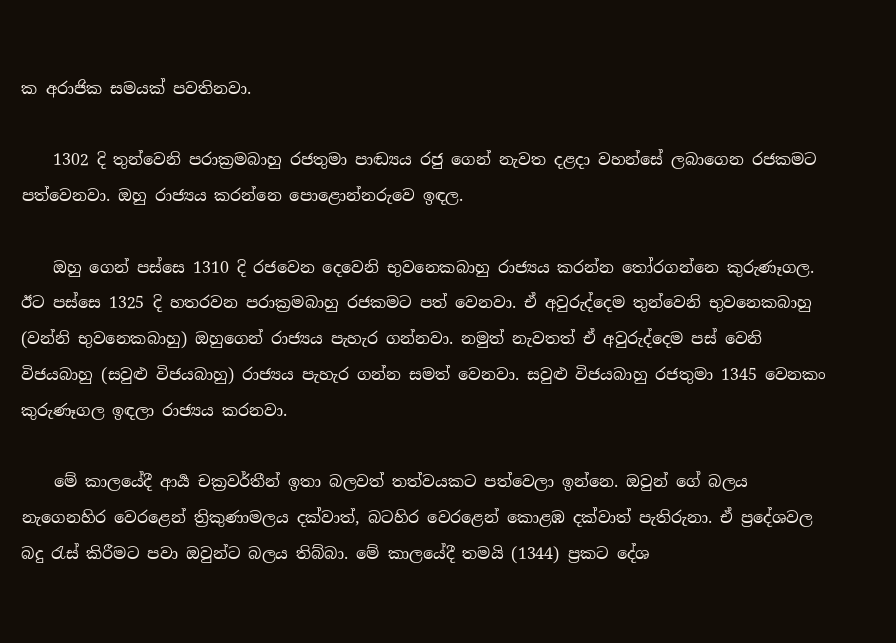ක අරාජික සමයක් පවතිනවා.

    1302 දි තුන්වෙනි පරාක්‍රමබාහු රජතුමා පාඬ්‍යය රජු ගෙන් නැවත දළදා වහන්සේ ලබාගෙන රජකමට පත්වෙනවා. ඔහු රාජ්‍යය කරන්නෙ පොළොන්නරුවෙ ඉඳල.

    ඔහු ගෙන් පස්සෙ 1310 දි රජවෙන දෙවෙනි භුවනෙකබාහු රාජ්‍යය කරන්න තෝරගන්නෙ කුරුණෑගල. ඊට පස්සෙ 1325 දි හතරවන පරාක්‍රමබාහු රජකමට පත් වෙනවා. ඒ අවුරුද්දෙම තුන්වෙනි භුවනෙකබාහු (වන්නි භුවනෙකබාහු) ඔහුගෙන් රාජ්‍යය පැහැර ගන්නවා. නමුත් නැවතත් ඒ අවුරුද්දෙම පස් වෙනි විජයබාහු (සවුළු විජයබාහු) රාජ්‍යය පැහැර ගන්න සමත් වෙනවා. සවුළු විජයබාහු රජතුමා 1345 වෙනකං කුරුණෑගල ඉඳලා රාජ්‍යය කරනවා.

    මේ කාලයේදී ආර්‍ය චක්‍රවර්තීන් ඉතා බලවත් තත්වයකට පත්වෙලා ඉන්නෙ. ඔවුන් ගේ බලය නැගෙනහිර වෙරළෙන් ත්‍රිකුණාමලය දක්වාත්, බටහිර වෙරළෙන් කොළඹ දක්වාත් පැතිරුනා. ඒ ප්‍රදේශවල බදු රැස් කිරීමට පවා ඔවුන්ට බලය තිබ්බා. මේ කාලයේදී තමයි (1344) ප්‍රකට දේශ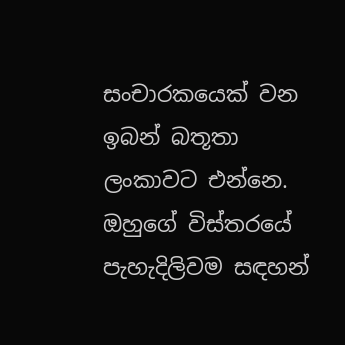සංචාරකයෙක් වන ඉබන් බතූතා ලංකාවට එන්නෙ. ඔහුගේ විස්තරයේ පැහැදිලිවම සඳහන්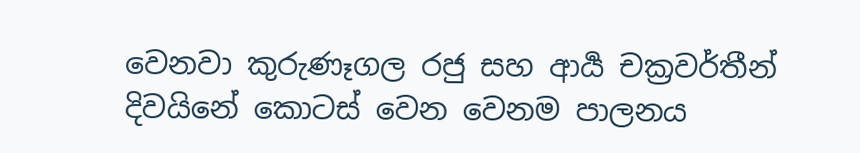වෙනවා කුරුණෑගල රජු සහ ආර්‍ය චක්‍රවර්තීන් දිවයිනේ කොටස් වෙන වෙනම පාලනය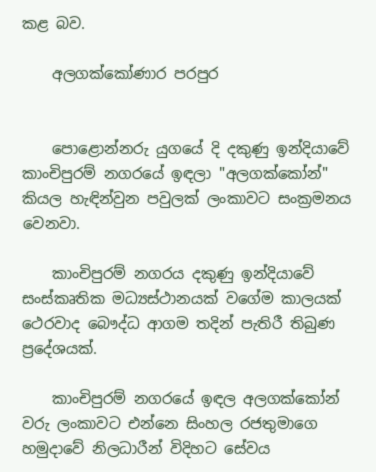කළ බව.

    අලගක්කෝණාර පරපුර


    පොළොන්නරු යුගයේ දි දකුණු ඉන්දියාවේ කාංචිපුරම් නගරයේ ඉඳලා "අලගක්කෝන්" කියල හැඳින්වුන පවුලක් ලංකාවට සංක්‍රමනය වෙනවා.

    කාංචිපුරම් නගරය දකුණු ඉන්දියාවේ සංස්කෘතික මධ්‍යස්ථානයක් වගේම කාලයක් ථෙරවාද බෞද්ධ ආගම තදින් පැතිරී තිබුණ ප්‍රදේශයක්.

    කාංචිපුරම් නගරයේ ඉඳල අලගක්කෝන් වරු ලංකාවට එන්නෙ සිංහල රජතුමාගෙ හමුදාවේ නිලධාරීන් විදිහට සේවය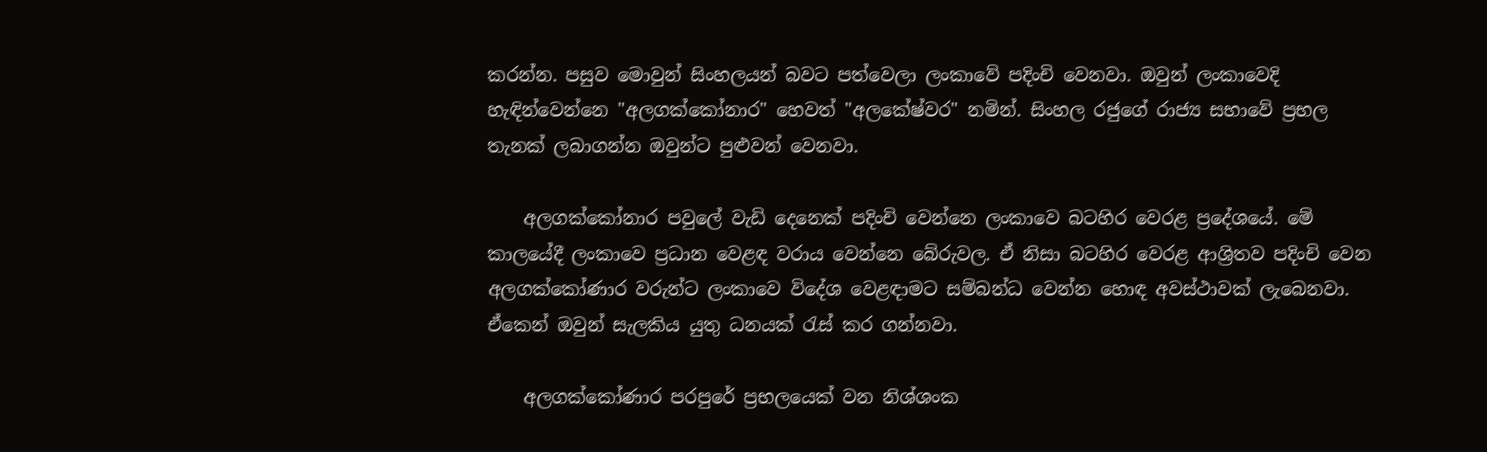කරන්න. පසුව මොවුන් සිංහලයන් බවට පත්වෙලා ලංකාවේ පදිංචි වෙනවා. ඔවුන් ලංකාවෙදි හැඳින්වෙන්නෙ "අලගක්කෝනාර" හෙවත් "අලකේෂ්වර" නමින්. සිංහල රජුගේ රාජ්‍ය සභාවේ ප්‍රභල තැනක් ලබාගන්න ඔවුන්ට පුළුවන් වෙනවා.

    අලගක්කෝනාර පවුලේ වැඩි දෙනෙක් පදිංචි වෙන්නෙ ලංකාවෙ බටහිර වෙරළ ප්‍රදේශයේ. මේ කාලයේදී ලංකාවෙ ප්‍රධාන වෙළඳ වරාය වෙන්නෙ බේරුවල. ඒ නිසා බටහිර වෙරළ ආශ්‍රිතව පදිංචි වෙන අලගක්කෝණාර වරුන්ට ලංකාවෙ විදේශ වෙළඳාමට සම්බන්ධ වෙන්න හොඳ අවස්ථාවක් ලැබෙනවා. ඒකෙන් ඔවුන් සැලකිය යුතු ධනයක් රැස් කර ගන්නවා.

    අලගක්කෝණාර පරපුරේ ප්‍රභලයෙක් වන නිශ්ශංක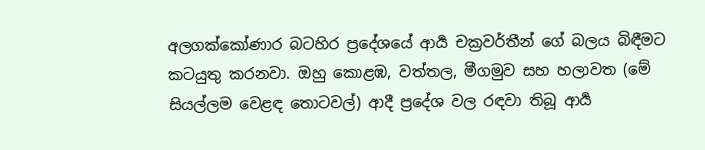අලගක්කෝණාර බටහිර ප්‍රදේශයේ ආර්‍ය චක්‍රවර්තීන් ගේ බලය බිඳීමට කටයුතු කරනවා. ඔහු කොළඹ, වත්තල, මීගමුව සහ හලාවත (මේ සියල්ලම වෙළඳ තොටවල්) ආදී ප්‍රදේශ වල රඳවා තිබූ ආර්‍ය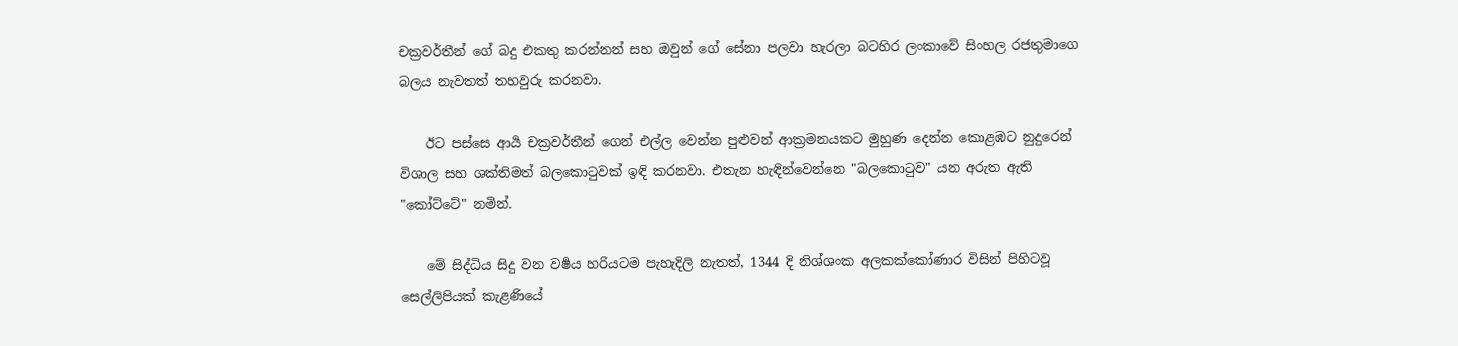චක්‍රවර්තීන් ගේ බදු එකතු කරන්නන් සහ ඔවුන් ගේ සේනා පලවා හැරලා බටහිර ලංකාවේ සිංහල රජතුමාගෙ බලය නැවතත් තහවුරු කරනවා.

    ඊට පස්සෙ ආර්‍ය චක්‍රවර්තීන් ගෙන් එල්ල වෙන්න පුළුවන් ආක්‍රමනයකට මුහුණ දෙන්න කොළඹට නුදුරෙන් විශාල සහ ශක්තිමත් බලකොටුවක් ඉඳි කරනවා. එතැන හැඳින්වෙන්නෙ "බලකොටුව" යන අරුත ඇති "කෝට්ටේ" නමින්.

    මේ සිද්ධිය සිදු වන වර්‍ෂය හරියටම පැහැදිලි නැතත්, 1344 දි නිශ්ශංක අලකක්කෝණාර විසින් පිහිටවූ සෙල්ලිපියක් කැළණියේ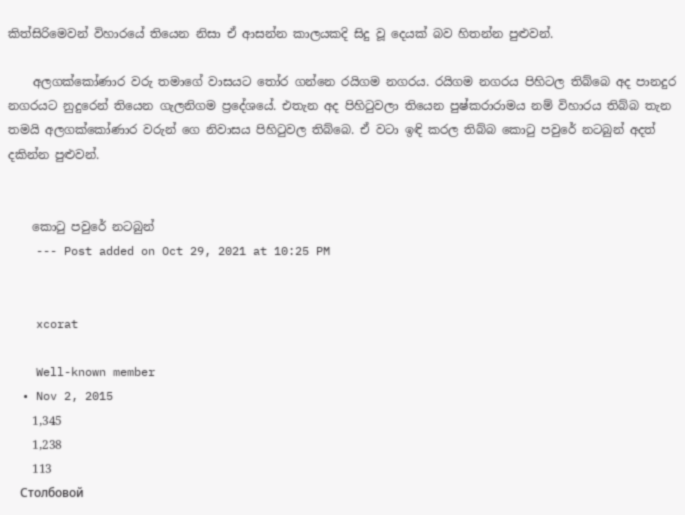කිත්සිරිමෙවන් විහාරයේ තියෙන නිසා ඒ ආසන්න කාලයකදි සිදු වූ දෙයක් බව හිතන්න පුළුවන්.

    අලගක්කෝණාර වරු තමාගේ වාසයට තෝර ගන්නෙ රයිගම නගරය. රයිගම නගරය පිහිටල තිබ්බෙ අද පානදුර නගරයට නුදුරෙන් තියෙන ගැලනිගම ප්‍රදේශයේ. එතැන අද පිහිටුවලා තියෙන පුෂ්කරාරාමය නම් විහාරය තිබ්බ තැන තමයි අලගක්කෝණාර වරුන් ගෙ නිවාසය පිහිටුවල තිබ්බෙ. ඒ වටා ඉඳි කරල තිබ්බ කොටු පවුරේ නටබුන් අදත් දකින්න පුළුවන්.


    කොටු පවුරේ නටබුන්
    --- Post added on Oct 29, 2021 at 10:25 PM


    xcorat

    Well-known member
  • Nov 2, 2015
    1,345
    1,238
    113
    Столбовой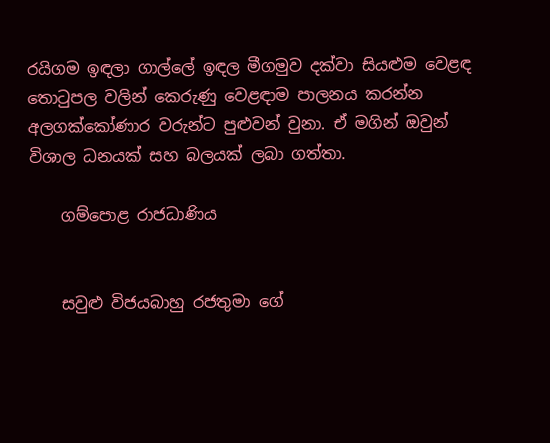රයිගම ඉඳලා ගාල්ලේ ඉඳල මීගමුව දක්වා සියළුම වෙළඳ තොටුපල වලින් කෙරුණු වෙළඳාම පාලනය කරන්න අලගක්කෝණාර වරුන්ට පුළුවන් වුනා. ඒ මගින් ඔවුන් විශාල ධනයක් සහ බලයක් ලබා ගත්තා.

    ගම්පොළ රාජධාණිය


    සවුළු විජයබාහු රජතුමා ගේ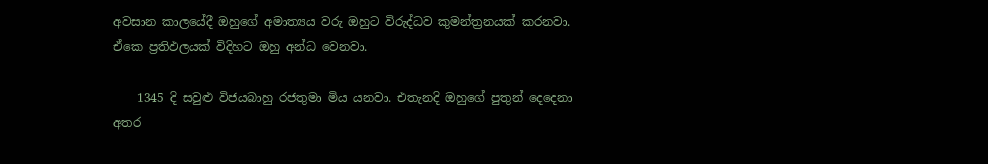අවසාන කාලයේදී ඔහුගේ අමාත්‍යය වරු ඔහුට විරුද්ධව කුමන්ත්‍රනයක් කරනවා. ඒකෙ ප්‍රතිඵලයක් විදිහට ඔහු අන්ධ වෙනවා.

    1345 දි සවුළු විජයබාහු රජතුමා මිය යනවා. එතැනදි ඔහුගේ පුතුන් දෙදෙනා අතර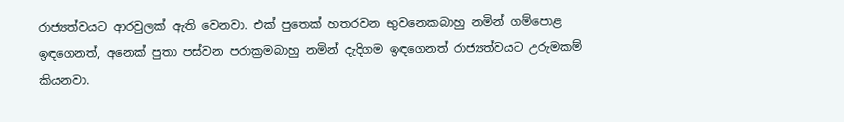රාජ්‍යත්වයට ආරවුලක් ඇති වෙනවා. එක් පුතෙක් හතරවන භුවනෙකබාහු නමින් ගම්පොළ ඉඳගෙනත්, අනෙක් පුතා පස්වන පරාක්‍රමබාහු නමින් දැදිගම ඉඳගෙනත් රාජ්‍යත්වයට උරුමකම් කියනවා.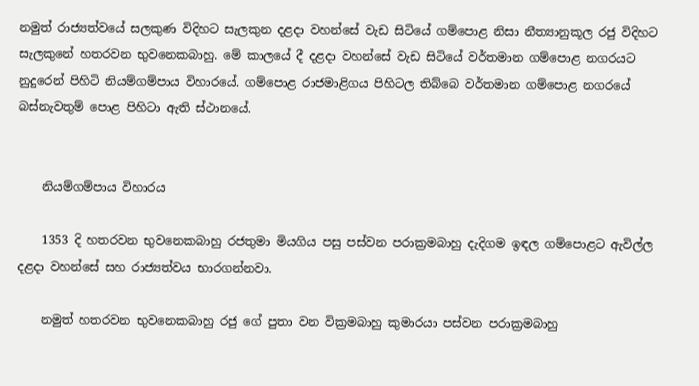නමුත් රාජ්‍යත්වයේ සලකුණ විදිහට සැලකුන දළදා වහන්සේ වැඩ සිටියේ ගම්පොළ නිසා නීත්‍යානුකූල රජු විදිහට සැලකුනේ හතරවන භුවනෙකබාහු. මේ කාලයේ දී දළදා වහන්සේ වැඩ සිටියේ වර්තමාන ගම්පොළ නගරයට නුදුරෙන් පිහිටි නියම්ගම්පාය විහාරයේ. ගම්පොළ රාජමාළිගය පිහිටල තිබ්බෙ වර්තමාන ගම්පොළ නගරයේ බස්නැවතුම් පොළ පිහිටා ඇති ස්ථානයේ.


    නියම්ගම්පාය විහාරය

    1353 දි හතරවන භුවනෙකබාහු රජතුමා මියගිය පසු පස්වන පරාක්‍රමබාහු දැදිගම ඉඳල ගම්පොළට ඇවිල්ල දළදා වහන්සේ සහ රාජ්‍යත්වය භාරගන්නවා.

    නමුත් හතරවන භුවනෙකබාහු රජු ගේ පුතා වන වික්‍රමබාහු කුමාරයා පස්වන පරාක්‍රමබාහු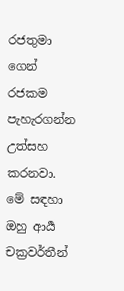රජතුමා ගෙන් රජකම පැහැරගන්න උත්සහ කරනවා. මේ සඳහා ඔහු ආර්‍ය චක්‍රවර්තීන්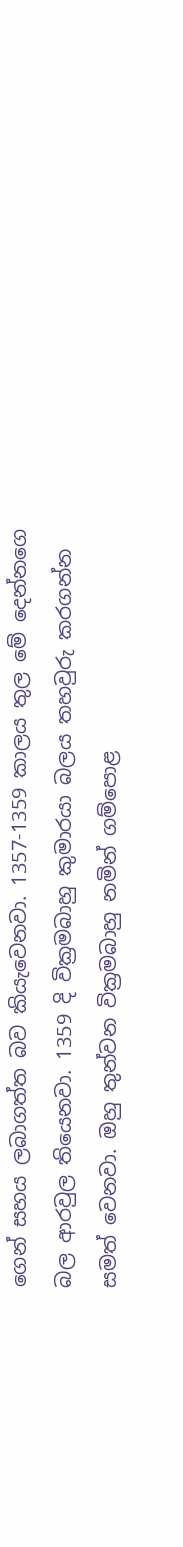ගෙන් සහය ලබාගත්ත බව කියැවෙනවා. 1357-1359 කාලය තුල මේ දෙන්නගෙ බල ආරවුල තියෙනවා. 1359 දි වික්‍රමබාහු කුමාරයා බලය තහවුරු කරගන්න සමත් වෙනවා. ඔහු තුන්වන වික්‍රමබාහු නමින් ගම්පොළ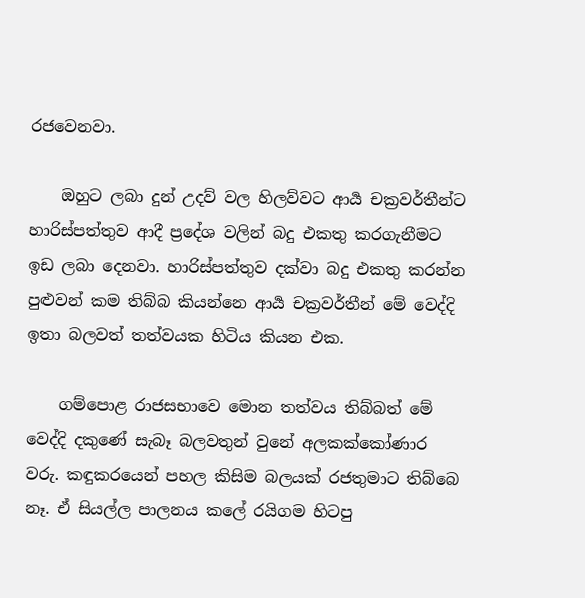රජවෙනවා.

    ඔහුට ලබා දුන් උදව් වල හිලව්වට ආර්‍ය චක්‍රවර්තීන්ට හාරිස්පත්තුව ආදී ප්‍රදේශ වලින් බදු එකතු කරගැනීමට ඉඩ ලබා දෙනවා. හාරිස්පත්තුව දක්වා බදු එකතු කරන්න පුළුවන් කම තිබ්බ කියන්නෙ ආර්‍ය චක්‍රවර්තීන් මේ වෙද්දි ඉතා බලවත් තත්වයක හිටිය කියන එක.

    ගම්පොළ රාජසභාවෙ මොන තත්වය තිබ්බත් මේ වෙද්දි දකුණේ සැබෑ බලවතුන් වුනේ අලකක්කෝණාර වරු. කඳුකරයෙන් පහල කිසිම බලයක් රජතුමාට තිබ්බෙ නෑ. ඒ සියල්ල පාලනය කලේ රයිගම හිටපු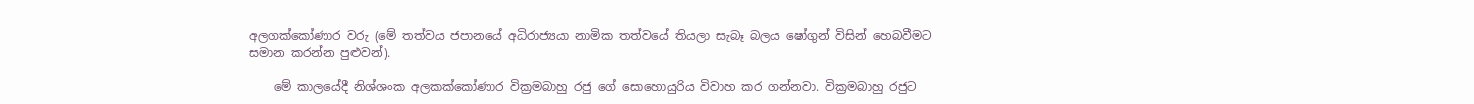අලගක්කෝණාර වරු (මේ තත්වය ජපානයේ අධිරාජ්‍යයා නාමික තත්වයේ තියලා සැබෑ බලය ෂෝගුන් විසින් හෙබවීමට සමාන කරන්න පුළුවන්).

    මේ කාලයේදී නිශ්ශංක අලකක්කෝණාර වික්‍රමබාහු රජු ගේ සොහොයුරිය විවාහ කර ගන්නවා. වික්‍රමබාහු රජුට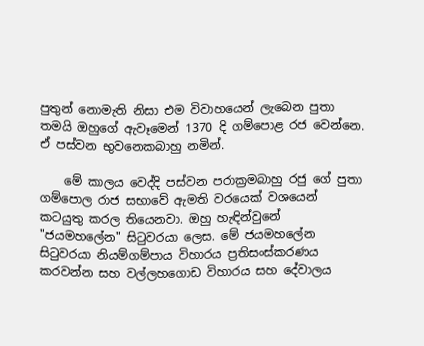පුතුන් නොමැති නිසා එම විවාහයෙන් ලැබෙන පුතා තමයි ඔහුගේ ඇවෑමෙන් 1370 දි ගම්පොළ රජ වෙන්නෙ. ඒ පස්වන භුවනෙකබාහු නමින්.

    මේ කාලය වෙද්දි පස්වන පරාක්‍රමබාහු රජු ගේ පුතා ගම්පොල රාජ සභාවේ ඇමති වරයෙක් වශයෙන් කටයුතු කරල තියෙනවා. ඔහු හැඳින්වුනේ "ජයමහලේන" සිටුවරයා ලෙස. මේ ජයමහලේන සිටුවරයා නියම්ගම්පාය විහාරය ප්‍රතිසංස්කරණය කරවන්න සහ වල්ලහගොඩ විහාරය සහ දේවාලය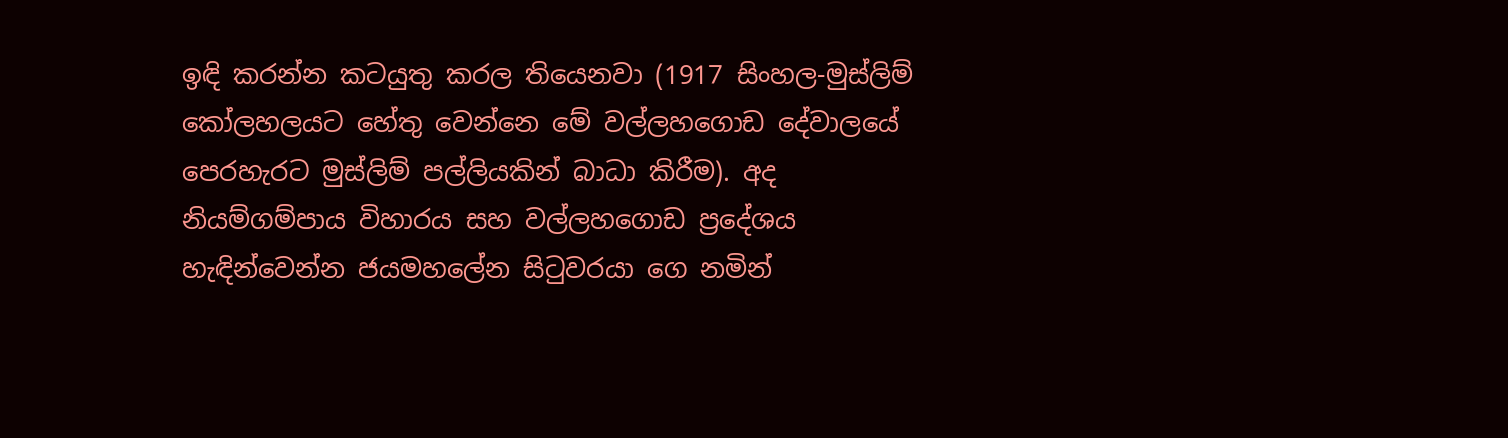ඉඳි කරන්න කටයුතු කරල තියෙනවා (1917 සිංහල-මුස්ලිම් කෝලහලයට හේතු වෙන්නෙ මේ වල්ලහගොඩ දේවාලයේ පෙරහැරට මුස්ලිම් පල්ලියකින් බාධා කිරීම). අද නියම්ගම්පාය විහාරය සහ වල්ලහගොඩ ප්‍රදේශය හැඳින්වෙන්න ජයමහලේන සිටුවරයා ගෙ නමින්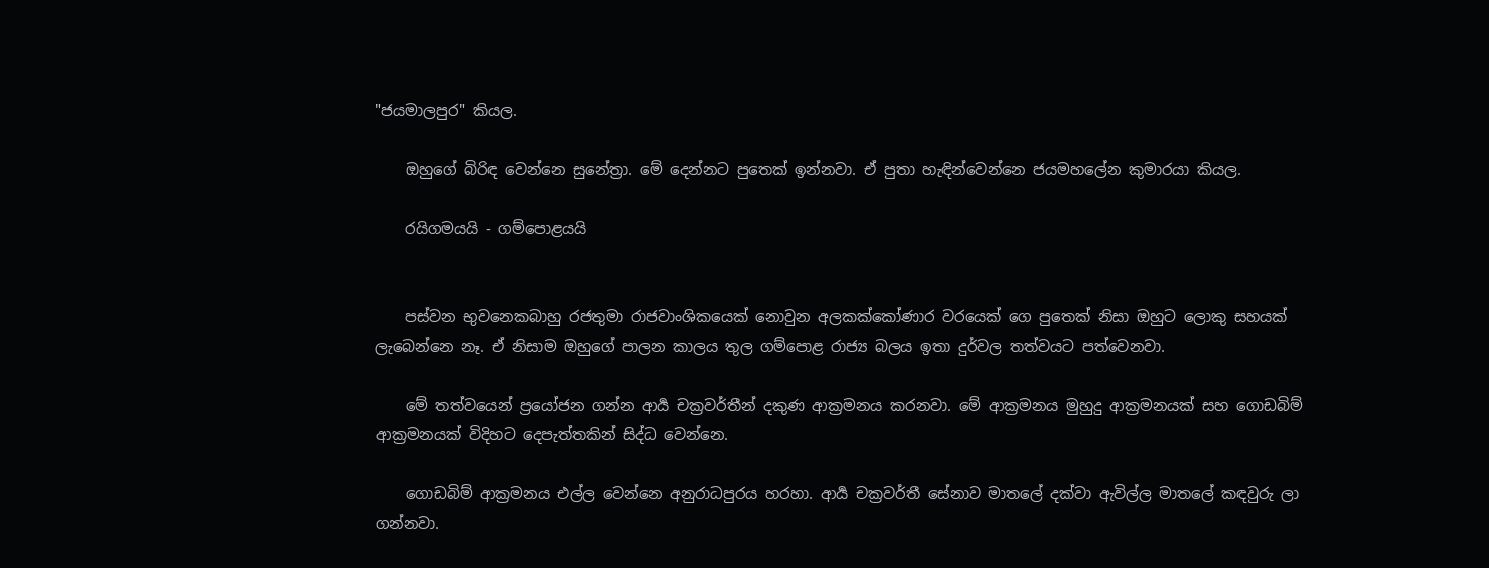"ජයමාලපුර" කියල.

    ඔහුගේ බිරිඳ වෙන්නෙ සුනේත්‍රා. මේ දෙන්නට පුතෙක් ඉන්නවා. ඒ පුතා හැඳින්වෙන්නෙ ජයමහලේන කුමාරයා කියල.

    රයිගමයයි - ගම්පොළයයි


    පස්වන භුවනෙකබාහු රජතුමා රාජවාංශිකයෙක් නොවුන අලකක්කෝණාර වරයෙක් ගෙ පුතෙක් නිසා ඔහුට ලොකු සහයක් ලැබෙන්නෙ නෑ. ඒ නිසාම ඔහුගේ පාලන කාලය තුල ගම්පොළ රාජ්‍ය බලය ඉතා දුර්වල තත්වයට පත්වෙනවා.

    මේ තත්වයෙන් ප්‍රයෝජන ගන්න ආර්‍ය චක්‍රවර්තීන් දකුණ ආක්‍රමනය කරනවා. මේ ආක්‍රමනය මුහුදු ආක්‍රමනයක් සහ ගොඩබිම් ආක්‍රමනයක් විදිහට දෙපැත්තකින් සිද්ධ වෙන්නෙ.

    ගොඩබිම් ආක්‍රමනය එල්ල වෙන්නෙ අනුරාධපුරය හරහා. ආර්‍ය චක්‍රවර්තී සේනාව මාතලේ දක්වා ඇවිල්ල මාතලේ කඳවුරු ලා ගන්නවා.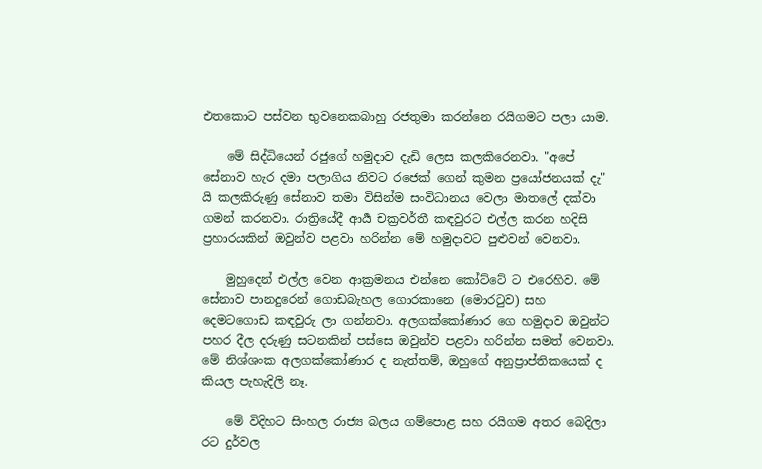එතකොට පස්වන භුවනෙකබාහු රජතුමා කරන්නෙ රයිගමට පලා යාම.

    මේ සිද්ධියෙන් රජුගේ හමුදාව දැඩි ලෙස කලකිරෙනවා. "අපේ සේනාව හැර දමා පලාගිය නිවට රජෙක් ගෙන් කුමන ප්‍රයෝජනයක් දැ" යි කලකිරුණු සේනාව තමා විසින්ම සංවිධානය වෙලා මාතලේ දක්වා ගමන් කරනවා. රාත්‍රියේදී ආර්‍ය චක්‍රවර්තී කඳවුරට එල්ල කරන හදිසි ප්‍රහාරයකින් ඔවුන්ව පළවා හරින්න මේ හමුදාවට පුළුවන් වෙනවා.

    මුහුදෙන් එල්ල වෙන ආක්‍රමනය එන්නෙ කෝට්ටේ ට එරෙහිව. මේ සේනාව පානදුරෙන් ගොඩබැහල ගොරකානෙ (මොරටුව) සහ දෙමටගොඩ කඳවුරු ලා ගන්නවා. අලගක්කෝණාර ගෙ හමුදාව ඔවුන්ට පහර දීල දරුණු සටනකින් පස්සෙ ඔවුන්ව පළවා හරින්න සමත් වෙනවා. මේ නිශ්ශංක අලගක්කෝණාර ද නැත්තම්, ඔහුගේ අනුප්‍රාප්තිකයෙක් ද කියල පැහැදිලි නෑ.

    මේ විදිහට සිංහල රාජ්‍ය බලය ගම්පොළ සහ රයිගම අතර බෙදිලා රට දුර්වල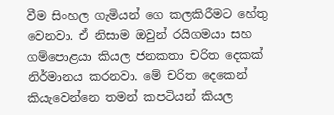වීම සිංහල ගැමියන් ගෙ කලකිරීමට හේතු වෙනවා. ඒ නිසාම ඔවුන් රයිගමයා සහ ගම්පොළයා කියල ජනකතා චරිත දෙකක් නිර්මානය කරනවා. මේ චරිත දෙකෙන් කියැවෙන්නෙ තමන් කපටියන් කියල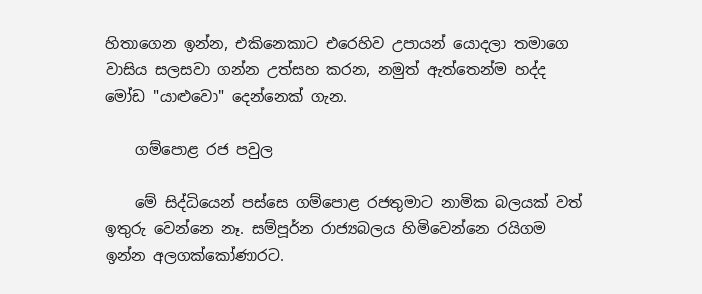හිතාගෙන ඉන්න, එකිනෙකාට එරෙහිව උපායන් යොදලා තමාගෙ වාසිය සලසවා ගන්න උත්සහ කරන, නමුත් ඇත්තෙන්ම හද්ද මෝඩ "යාළුවො" දෙන්නෙක් ගැන.

    ගම්පොළ රජ පවුල

    මේ සිද්ධියෙන් පස්සෙ ගම්පොළ රජතුමාට නාමික බලයක් වත් ඉතුරු වෙන්නෙ නෑ. සම්පූර්න රාජ්‍යබලය හිමිවෙන්නෙ රයිගම ඉන්න අලගක්කෝණාරට.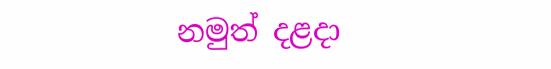නමුත් දළදා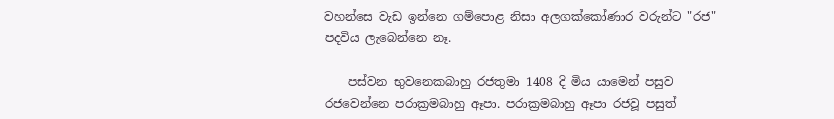වහන්සෙ වැඩ ඉන්නෙ ගම්පොළ නිසා අලගක්කෝණාර වරුන්ට "රජ" පදවිය ලැබෙන්නෙ නෑ.

    පස්වන භුවනෙකබාහු රජතුමා 1408 දි මිය යාමෙන් පසුව රජවෙන්නෙ පරාක්‍රමබාහු ඈපා. පරාක්‍රමබාහු ඈපා රජවූ පසුත්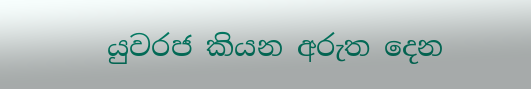යුවරජ කියන අරුත දෙන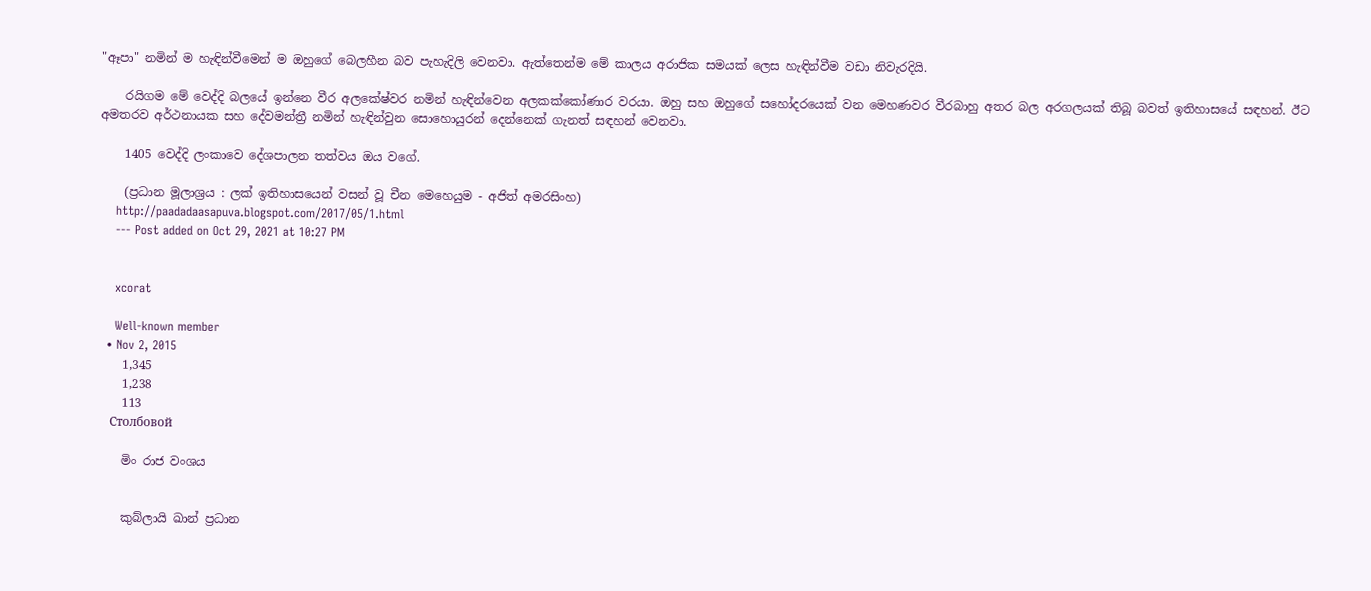"ඈපා" නමින් ම හැඳින්වීමෙන් ම ඔහුගේ බෙලහීන බව පැහැදිලි වෙනවා. ඇත්තෙන්ම මේ කාලය අරාජික සමයක් ලෙස හැඳින්වීම වඩා නිවැරදියි.

    රයිගම මේ වෙද්දි බලයේ ඉන්නෙ වීර අලකේෂ්වර නමින් හැඳින්වෙන අලකක්කෝණාර වරයා. ඔහු සහ ඔහුගේ සහෝදරයෙක් වන මෙහණවර වීරබාහු අතර බල අරගලයක් තිබූ බවත් ඉතිහාසයේ සඳහන්. ඊට අමතරව අර්ථනායක සහ දේවමන්ත්‍රී නමින් හැඳින්වුන සොහොයුරන් දෙන්නෙක් ගැනත් සඳහන් වෙනවා.

    1405 වෙද්දි ලංකාවෙ දේශපාලන තත්වය ඔය වගේ.

    (ප්‍රධාන මූලාශ්‍රය : ලක් ඉතිහාසයෙන් වසන් වූ චීන මෙහෙයුම - අජිත් අමරසිංහ)
    http://paadadaasapuva.blogspot.com/2017/05/1.html
    --- Post added on Oct 29, 2021 at 10:27 PM


    xcorat

    Well-known member
  • Nov 2, 2015
    1,345
    1,238
    113
    Столбовой

    මිං රාජ වංශය


    කුබ්ලායි ඛාන් ප්‍රධාන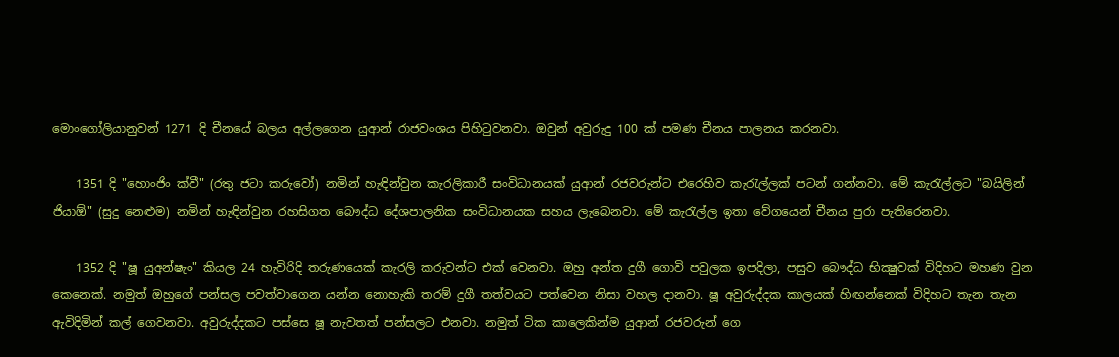මොංගෝලියානුවන් 1271 දි චීනයේ බලය අල්ලගෙන යුආන් රාජවංශය පිහිටුවනවා. ඔවුන් අවුරුදු 100 ක් පමණ චීනය පාලනය කරනවා.

    1351 දි "හොංජිං ක්වී" (රතු ජටා කරුවෝ) නමින් හැඳින්වුන කැරලිකාරී සංවිධානයක් යුආන් රජවරුන්ට එරෙහිව කැරැල්ලක් පටන් ගන්නවා. මේ කැරැල්ලට "බයිලින් ජියාඕ" (සුදු නෙළුම) නමින් හැඳින්වුන රහසිගත බෞද්ධ දේශපාලනික සංවිධානයක සහය ලැබෙනවා. මේ කැරැල්ල ඉතා වේගයෙන් චීනය පුරා පැතිරෙනවා.

    1352 දි "ෂූ යුඅන්‍ෂැං" කියල 24 හැවිරිදි තරුණයෙක් කැරලි කරුවන්ට එක් වෙනවා. ඔහු අන්ත දුගී ගොවි පවුලක ඉපදිලා, පසුව බෞද්ධ භික්‍ෂුවක් විදිහට මහණ වුන කෙනෙක්. නමුත් ඔහුගේ පන්සල පවත්වාගෙන යන්න නොහැකි තරම් දුගී තත්වයට පත්වෙන නිසා වහල දානවා. ෂූ අවුරුද්දක කාලයක් හිඟන්නෙක් විදිහට තැන තැන ඇවිදිමින් කල් ගෙවනවා. අවුරුද්දකට පස්සෙ ෂූ නැවතත් පන්සලට එනවා. නමුත් ටික කාලෙකින්ම යුආන් රජවරුන් ගෙ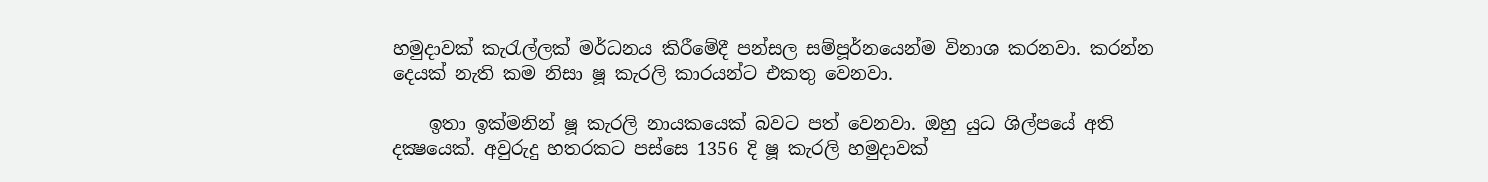හමුදාවක් කැරැල්ලක් මර්ධනය කිරීමේදී පන්සල සම්පූර්නයෙන්ම විනාශ කරනවා. කරන්න දෙයක් නැති කම නිසා ෂූ කැරලි කාරයන්ට එකතු වෙනවා.

    ඉතා ඉක්මනින් ෂූ කැරලි නායකයෙක් බවට පත් වෙනවා. ඔහු යුධ ශිල්පයේ අති දක්‍ෂයෙක්. අවුරුදු හතරකට පස්සෙ 1356 දි ෂූ කැරලි හමුදාවක්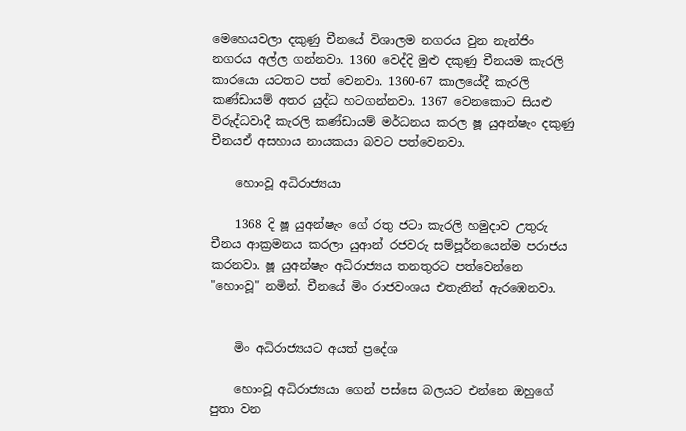මෙහෙයවලා දකුණු චීනයේ විශාලම නගරය වුන නැන්ජිං නගරය අල්ල ගන්නවා. 1360 වෙද්දි මුළු දකුණු චීනයම කැරලි කාරයො යටතට පත් වෙනවා. 1360-67 කාලයේදී කැරලි කණ්ඩායම් අතර යුද්ධ හටගන්නවා. 1367 වෙනකොට සියළු විරුද්ධවාදී කැරලි කණ්ඩායම් මර්ධනය කරල ෂූ යුඅන්‍ෂැං දකුණු චීනයඒ අසහාය නායකයා බවට පත්වෙනවා.

    හොංවූ අධිරාජ්‍යයා

    1368 දි ෂූ යුඅන්‍ෂැං ගේ රතු ජටා කැරලි හමුදාව උතුරු චීනය ආක්‍රමනය කරලා යුආන් රජවරු සම්පූර්නයෙන්ම පරාජය කරනවා. ෂූ යුඅන්‍ෂැං අධිරාජ්‍යය තනතුරට පත්වෙන්නෙ "හොංවූ" නමින්. චීනයේ මිං රාජවංශය එතැනින් ඇරඹෙනවා.


    මිං අධිරාජ්‍යයට අයත් ප්‍රදේශ

    හොංවූ අධිරාජ්‍යයා ගෙන් පස්සෙ බලයට එන්නෙ ඔහුගේ පුතා වන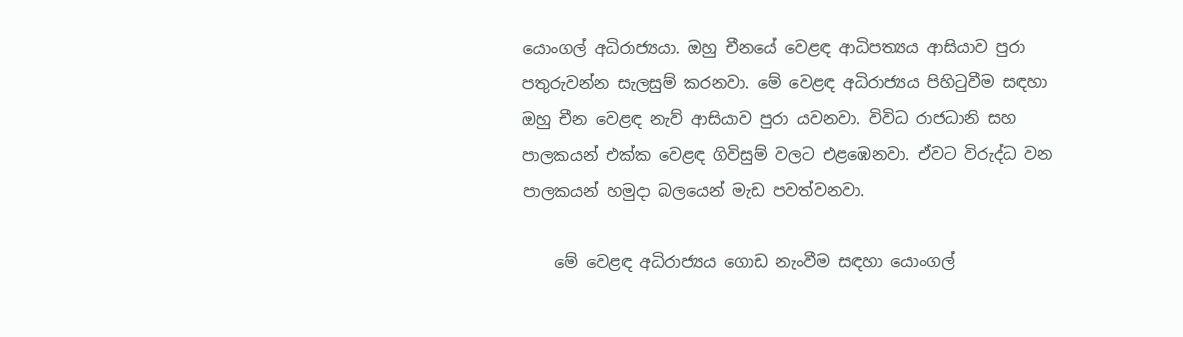යොංගල් අධිරාජ්‍යයා. ඔහු චීනයේ වෙළඳ ආධිපත්‍යය ආසියාව පුරා පතුරුවන්න සැලසුම් කරනවා. මේ වෙළඳ අධිරාජ්‍යය පිහිටුවීම සඳහා ඔහු චීන වෙළඳ නැව් ආසියාව පුරා යවනවා. විවිධ රාජධානි සහ පාලකයන් එක්ක වෙළඳ ගිවිසුම් වලට එළඹෙනවා. ඒවට විරුද්ධ වන පාලකයන් හමුදා බලයෙන් මැඩ පවත්වනවා.

    මේ වෙළඳ අධිරාජ්‍යය ගොඩ නැංවීම සඳහා යොංගල්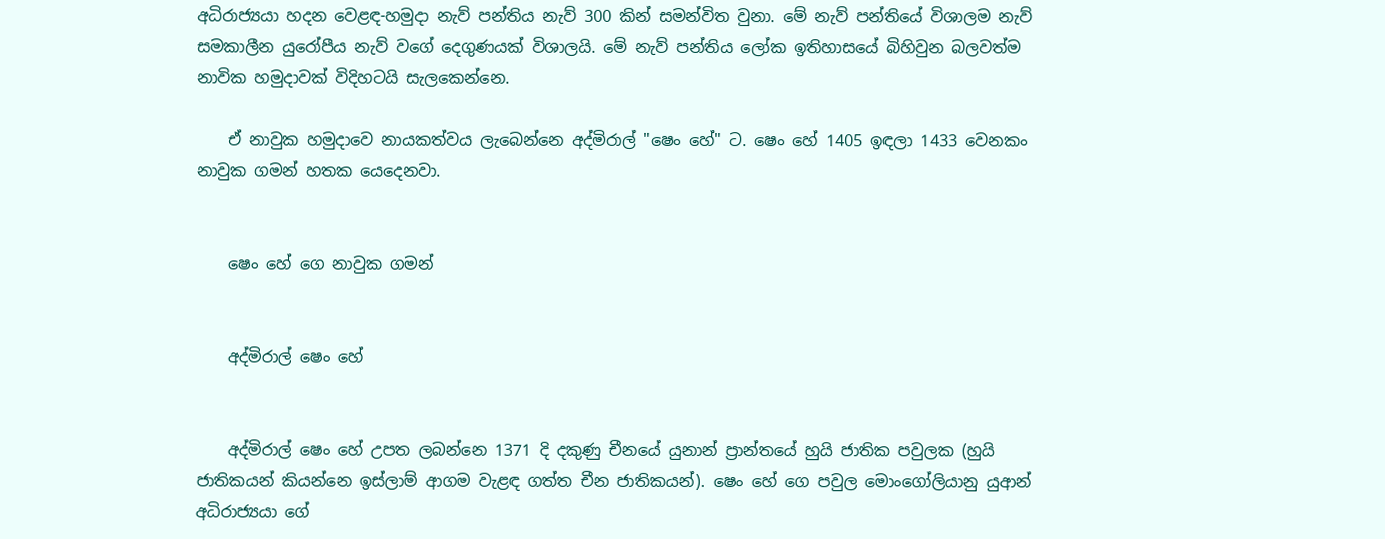අධිරාජ්‍යයා හදන වෙළඳ-හමුදා නැව් පන්තිය නැව් 300 කින් සමන්විත වුනා. මේ නැව් පන්තියේ විශාලම නැව් සමකාලීන යුරෝපීය නැව් වගේ දෙගුණයක් විශාලයි. මේ නැව් පන්තිය ලෝක ඉතිහාසයේ බිහිවුන බලවත්ම නාවික හමුදාවක් විදිහටයි සැලකෙන්නෙ.

    ඒ නාවුක හමුදාවෙ නායකත්වය ලැබෙන්නෙ අද්මිරාල් "ෂෙං හේ" ට. ෂෙං හේ 1405 ඉඳලා 1433 වෙනකං නාවුක ගමන් හතක යෙදෙනවා.


    ෂෙං හේ ගෙ නාවුක ගමන්


    අද්මිරාල් ෂෙං හේ


    අද්මිරාල් ෂෙං හේ උපත ලබන්නෙ 1371 දි දකුණු චීනයේ යුනාන් ප්‍රාන්තයේ හුයි ජාතික පවුලක (හුයි ජාතිකයන් කියන්නෙ ඉස්ලාම් ආගම වැළඳ ගත්ත චීන ජාතිකයන්). ෂෙං හේ ගෙ පවුල මොංගෝලියානු යුආන් අධිරාජ්‍යයා ගේ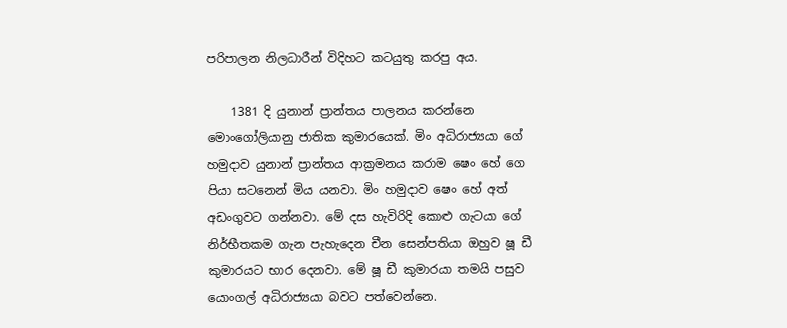පරිපාලන නිලධාරීන් විදිහට කටයුතු කරපු අය.

    1381 දි යුනාන් ප්‍රාන්තය පාලනය කරන්නෙ මොංගෝලියානු ජාතික කුමාරයෙක්. මිං අධිරාජ්‍යයා ගේ හමුදාව යුනාන් ප්‍රාන්තය ආක්‍රමනය කරාම ෂෙං හේ ගෙ පියා සටනෙන් මිය යනවා. මිං හමුදාව ෂෙං හේ අත් අඩංගුවට ගන්නවා. මේ දස හැවිරිදි කොළු ගැටයා ගේ නිර්භීතකම ගැන පැහැදෙන චීන සෙන්පතියා ඔහුව ෂූ ඩී කුමාරයට භාර දෙනවා. මේ ෂූ ඩී කුමාරයා තමයි පසුව යොංගල් අධිරාජ්‍යයා බවට පත්වෙන්නෙ.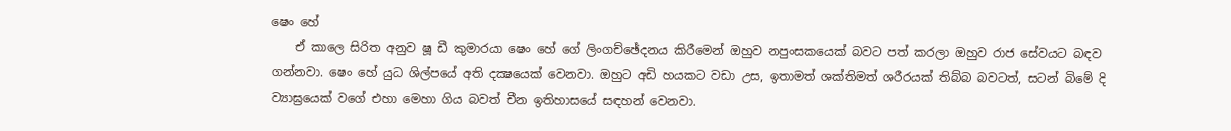ෂෙං හේ
    ඒ කාලෙ සිරිත අනුව ෂූ ඩී කුමාරයා ෂෙං හේ ගේ ලිංගච්ඡේදනය කිරීමෙන් ඔහුව නපුංසකයෙක් බවට පත් කරලා ඔහුව රාජ සේවයට බඳව ගන්නවා. ෂෙං හේ යුධ ශිල්පයේ අති දක්‍ෂයෙක් වෙනවා. ඔහුට අඩි හයකට වඩා උස, ඉතාමත් ශක්තිමත් ශරීරයක් තිබ්බ බවටත්, සටන් බිමේ දි ව්‍යාඝ්‍රයෙක් වගේ එහා මෙහා ගිය බවත් චීන ඉතිහාසයේ සඳහන් වෙනවා.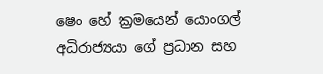ෂෙං හේ ක්‍රමයෙන් යොංගල් අධිරාජ්‍යයා ගේ ප්‍රධාන සහ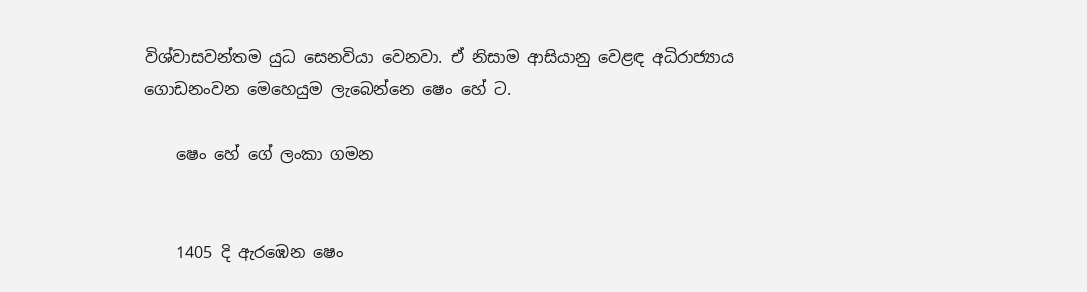විශ්වාසවන්තම යුධ සෙනවියා වෙනවා. ඒ නිසාම ආසියානු වෙළඳ අධිරාජ්‍යාය ගොඩනංවන මෙහෙයුම ලැබෙන්නෙ ෂෙං හේ ට.

    ෂෙං හේ ගේ ලංකා ගමන


    1405 දි ඇරඹෙන ෂෙං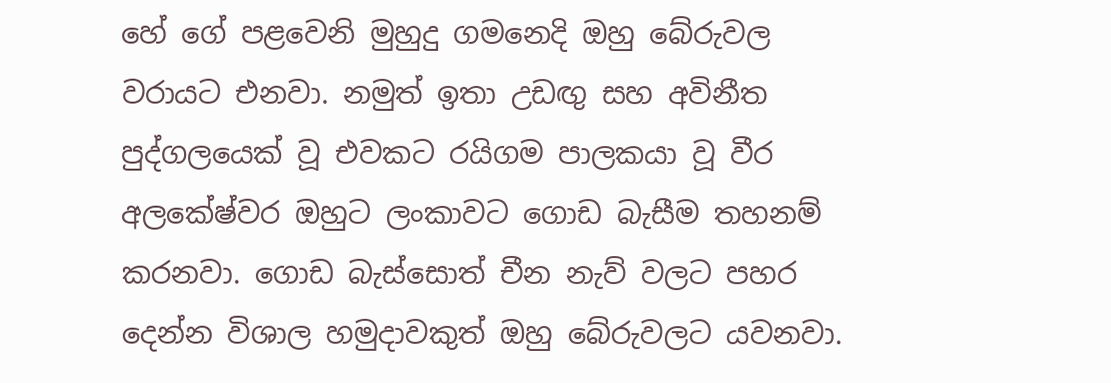හේ ගේ පළවෙනි මුහුදු ගමනෙදි ඔහු බේරුවල වරායට එනවා. නමුත් ඉතා උඩඟු සහ අවිනීත පුද්ගලයෙක් වූ එවකට රයිගම පාලකයා වූ වීර අලකේෂ්වර ඔහුට ලංකාවට ගොඩ බැසීම තහනම් කරනවා. ගොඩ බැස්සොත් චීන නැව් වලට පහර දෙන්න විශාල හමුදාවකුත් ඔහු බේරුවලට යවනවා.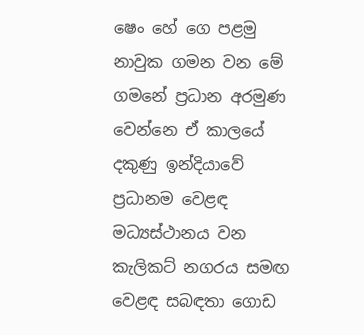ෂෙං හේ ගෙ පළමු නාවුක ගමන වන මේ ගමනේ ප්‍රධාන අරමුණ වෙන්නෙ ඒ කාලයේ දකුණු ඉන්දියාවේ ප්‍රධානම වෙළඳ මධ්‍යස්ථානය වන කැලිකට් නගරය සමඟ වෙළඳ සබඳතා ගොඩ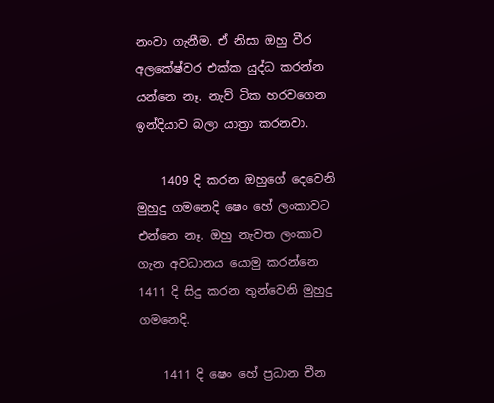නංවා ගැනීම. ඒ නිසා ඔහු වීර අලකේෂ්වර එක්ක යුද්ධ කරන්න යන්නෙ නෑ. නැව් ටික හරවගෙන ඉන්දියාව බලා යාත්‍රා කරනවා.

    1409 දි කරන ඔහුගේ දෙවෙනි මුහුදු ගමනෙදි ෂෙං හේ ලංකාවට එන්නෙ නෑ. ඔහු නැවත ලංකාව ගැන අවධානය යොමු කරන්නෙ 1411 දි සිදු කරන තුන්වෙනි මුහුදු ගමනෙදි.

    1411 දි ෂෙං හේ ප්‍රධාන චීන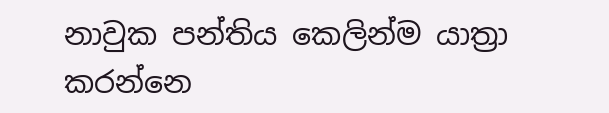නාවුක පන්තිය කෙලින්ම යාත්‍රා කරන්නෙ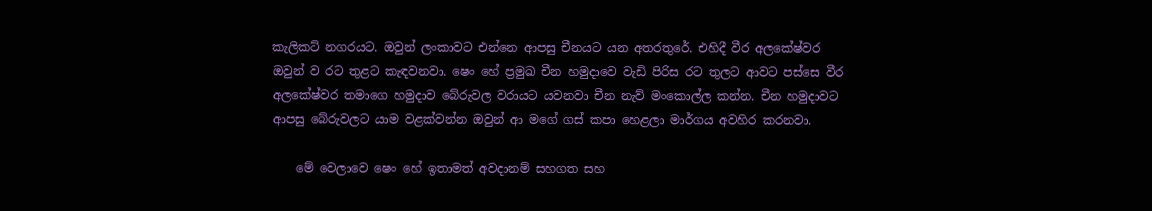කැලිකට් නගරයට. ඔවුන් ලංකාවට එන්නෙ ආපසු චීනයට යන අතරතුරේ. එහිදී වීර අලකේෂ්වර ඔවුන් ව රට තුළට කැඳවනවා. ෂෙං හේ ප්‍රමුඛ චීන හමුදාවෙ වැඩි පිරිස රට තුලට ආවට පස්සෙ වීර අලකේෂ්වර තමාගෙ හමුදාව බේරුවල වරායට යවනවා චීන නැව් මංකොල්ල කන්න. චීන හමුදාවට ආපසු බේරුවලට යාම වළක්වන්න ඔවුන් ආ මගේ ගස් කපා හෙළලා මාර්ගය අවහිර කරනවා.

    මේ වෙලාවෙ ෂෙං හේ ඉතාමත් අවදානම් සහගත සහ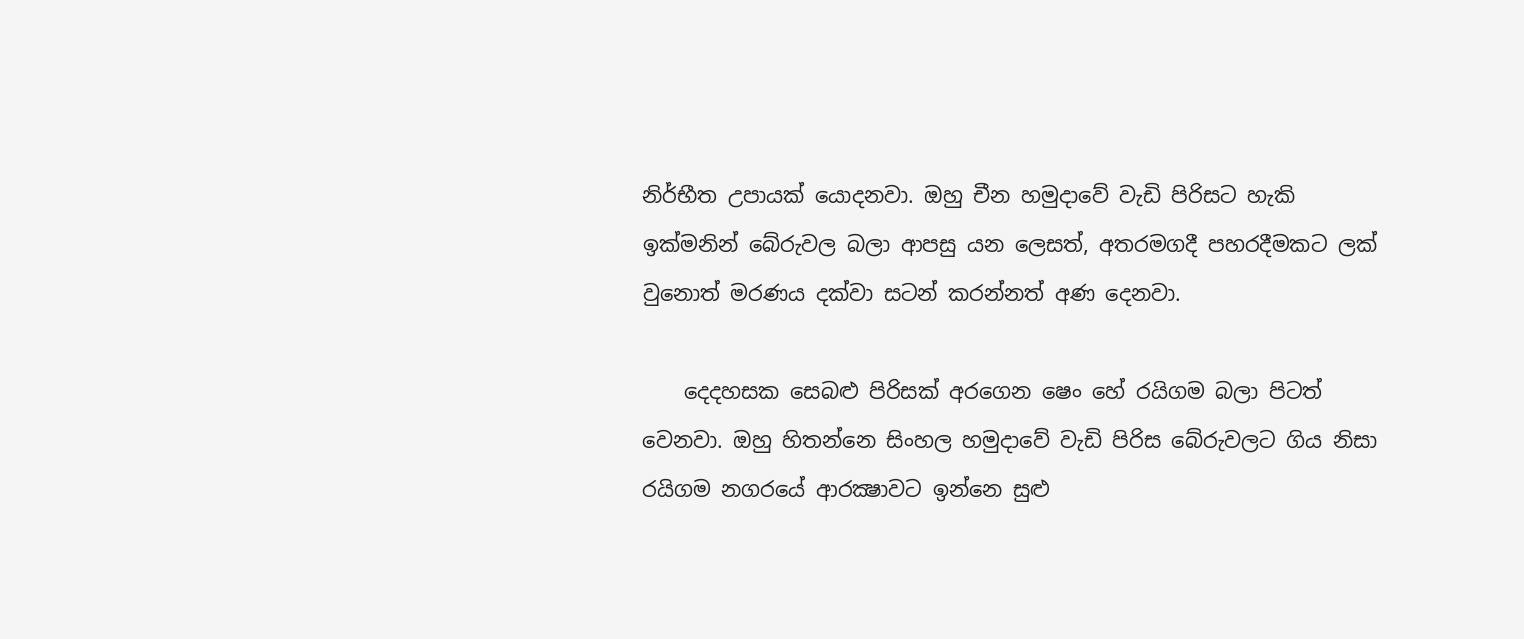නිර්භීත උපායක් යොදනවා. ඔහු චීන හමුදාවේ වැඩි පිරිසට හැකි ඉක්මනින් බේරුවල බලා ආපසු යන ලෙසත්, අතරමගදී පහරදීමකට ලක් වුනොත් මරණය දක්වා සටන් කරන්නත් අණ දෙනවා.

    දෙදහසක සෙබළු පිරිසක් අරගෙන ෂෙං හේ රයිගම බලා පිටත් වෙනවා. ඔහු හිතන්නෙ සිංහල හමුදාවේ වැඩි පිරිස බේරුවලට ගිය නිසා රයිගම නගරයේ ආරක්‍ෂාවට ඉන්නෙ සුළු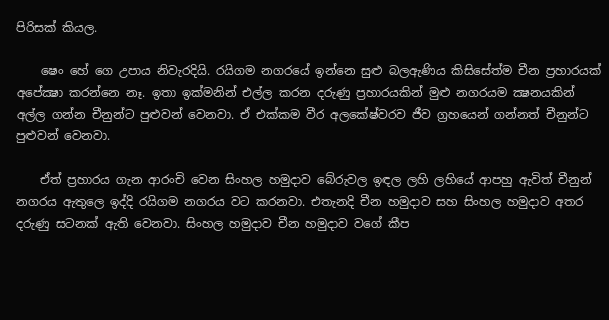පිරිසක් කියල.

    ෂෙං හේ ගෙ උපාය නිවැරදියි. රයිගම නගරයේ ඉන්නෙ සුළු බලඇණිය කිසිසේත්ම චීන ප්‍රහාරයක් අපේක්‍ෂා කරන්නෙ නෑ. ඉතා ඉක්මනින් එල්ල කරන දරුණු ප්‍රහාරයකින් මුළු නගරයම ක්‍ෂනයකින් අල්ල ගන්න චීනුන්ට පුළුවන් වෙනවා. ඒ එක්කම වීර අලකේෂ්වරව ජීව ග්‍රහයෙන් ගන්නත් චීනුන්ට පුළුවන් වෙනවා.

    ඒත් ප්‍රහාරය ගැන ආරංචි වෙන සිංහල හමුදාව බේරුවල ඉඳල ලහි ලහියේ ආපහු ඇවිත් චීනුන් නගරය ඇතුලෙ ඉද්දි රයිගම නගරය වට කරනවා. එතැනදි චීන හමුදාව සහ සිංහල හමුදාව අතර දරුණු සටනක් ඇති වෙනවා. සිංහල හමුදාව චීන හමුදාව වගේ කීප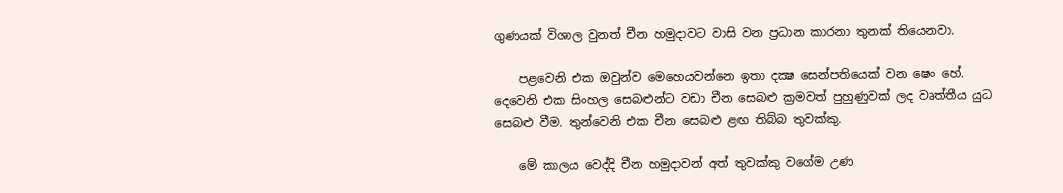ගුණයක් විශාල වුනත් චීන හමුදාවට වාසි වන ප්‍රධාන කාරනා තුනක් තියෙනවා.

    පළවෙනි එක ඔවුන්ව මෙහෙයවන්නෙ ඉතා දක්‍ෂ සෙන්පතියෙක් වන ෂෙං හේ. දෙවෙනි එක සිංහල සෙබළුන්ට වඩා චීන සෙබළු ක්‍රමවත් පුහුණුවක් ලද වෘත්තීය යුධ සෙබළු වීම. තුන්වෙනි එක චීන සෙබළු ළඟ තිබ්බ තුවක්කු.

    මේ කාලය වෙද්දි චීන හමුදාවන් අත් තුවක්කු වගේම උණ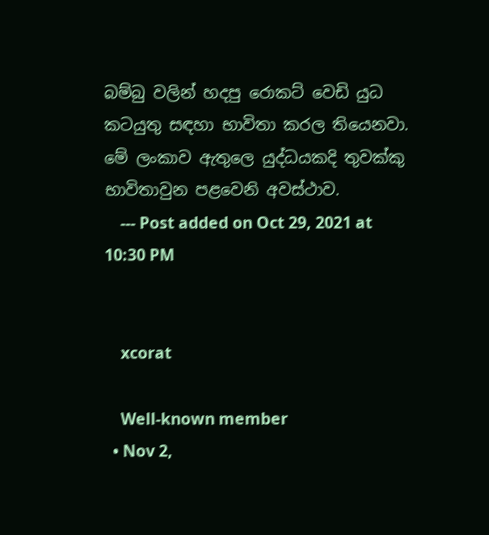බම්බු වලින් හදපු රොකට් වෙඩි යුධ කටයුතු සඳහා භාවිතා කරල තියෙනවා. මේ ලංකාව ඇතුලෙ යුද්ධයකදි තුවක්කු භාවිතාවුන පළවෙනි අවස්ථාව.
    --- Post added on Oct 29, 2021 at 10:30 PM


    xcorat

    Well-known member
  • Nov 2,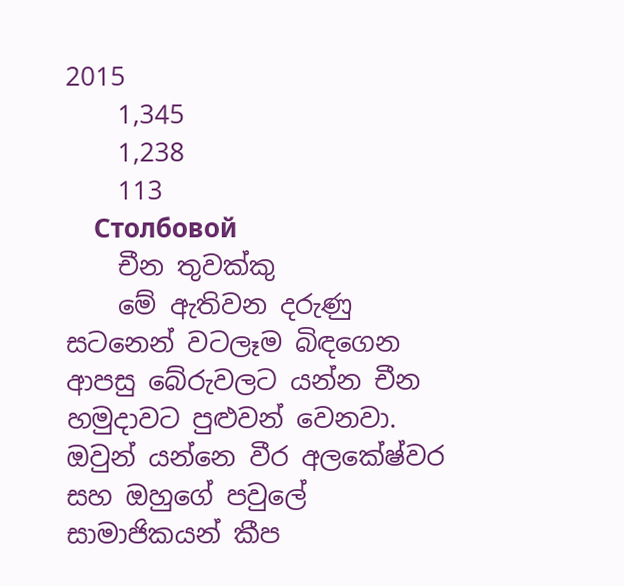2015
    1,345
    1,238
    113
    Столбовой
    චීන තුවක්කු
    මේ ඇතිවන දරුණු සටනෙන් වටලෑම බිඳගෙන ආපසු බේරුවලට යන්න චීන හමුදාවට පුළුවන් වෙනවා. ඔවුන් යන්නෙ වීර අලකේෂ්වර සහ ඔහුගේ පවුලේ සාමාජිකයන් කීප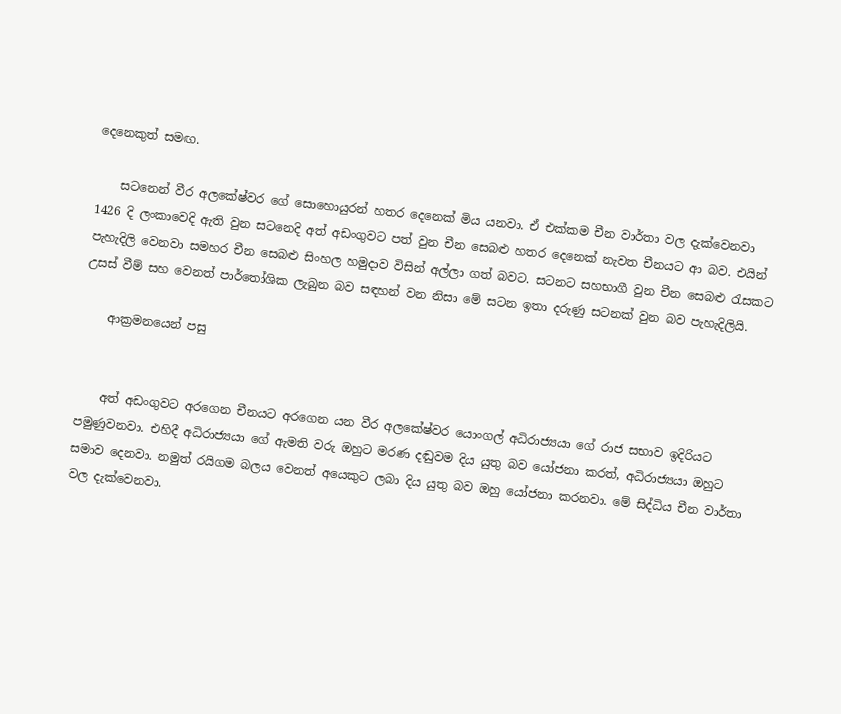දෙනෙකුත් සමඟ.

    සටනෙන් වීර අලකේෂ්වර ගේ සොහොයුරන් හතර දෙනෙක් මිය යනවා. ඒ එක්කම චීන වාර්තා වල දැක්වෙනවා 1426 දි ලංකාවෙදි ඇති වුන සටනෙදි අත් අඩංගුවට පත් වුන චීන සෙබළු හතර දෙනෙක් නැවත චීනයට ආ බව. එයින් පැහැදිලි වෙනවා සමහර චීන සෙබළු සිංහල හමුදාව විසින් අල්ලා ගත් බවට. සටනට සහභාගී වුන චීන සෙබළු රැසකට උසස් වීම් සහ වෙනත් පාර්තෝශික ලැබුන බව සඳහන් වන නිසා මේ සටන ඉතා දරුණු සටනක් වුන බව පැහැදිලියි.

    ආක්‍රමනයෙන් පසු


    අත් අඩංගුවට අරගෙන චීනයට අරගෙන යන වීර අලකේෂ්වර යොංගල් අධිරාජ්‍යයා ගේ රාජ සභාව ඉදිරියට පමුණුවනවා. එහිදී අධිරාජ්‍යයා ගේ ඇමති වරු ඔහුට මරණ දඬුවම දිය යුතු බව යෝජනා කරත්, අධිරාජ්‍යයා ඔහුට සමාව දෙනවා. නමුත් රයිගම බලය වෙනත් අයෙකුට ලබා දිය යුතු බව ඔහු යෝජනා කරනවා. මේ සිද්ධිය චීන වාර්තා වල දැක්වෙනවා.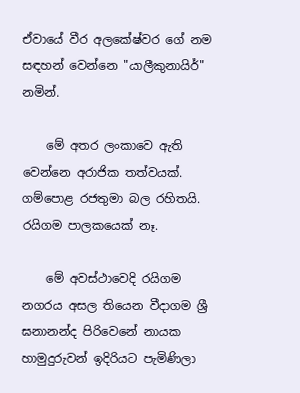ඒවායේ වීර අලකේෂ්වර ගේ නම සඳහන් වෙන්නෙ "යාලීකුනායිර්" නමින්.

    මේ අතර ලංකාවෙ ඇති වෙන්නෙ අරාජික තත්වයක්. ගම්පොළ රජතුමා බල රහිතයි. රයිගම පාලකයෙක් නෑ.

    මේ අවස්ථාවෙදි රයිගම නගරය අසල තියෙන වීදාගම ශ්‍රී ඝනානන්ද පිරිවෙනේ නායක හාමුදුරුවන් ඉදිරියට පැමිණිලා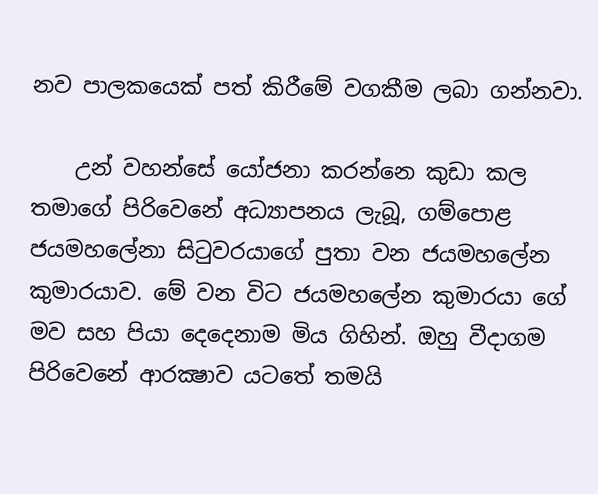නව පාලකයෙක් පත් කිරීමේ වගකීම ලබා ගන්නවා.

    උන් වහන්සේ යෝජනා කරන්නෙ කුඩා කල තමාගේ පිරිවෙනේ අධ්‍යාපනය ලැබූ, ගම්පොළ ජයමහලේනා සිටුවරයාගේ පුතා වන ජයමහලේන කුමාරයාව. මේ වන විට ජයමහලේන කුමාරයා ගේ මව සහ පියා දෙදෙනාම මිය ගිහින්. ඔහු වීදාගම පිරිවෙනේ ආරක්‍ෂාව යටතේ තමයි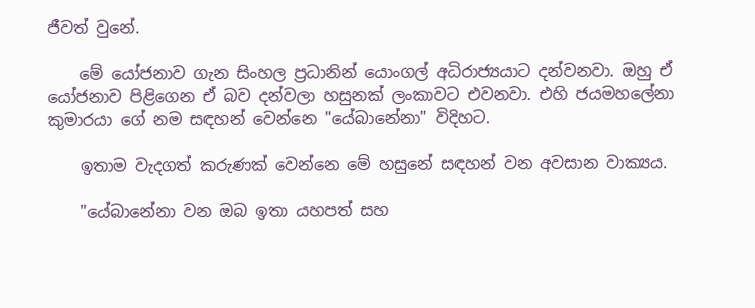ජීවත් වුනේ.

    මේ යෝජනාව ගැන සිංහල ප්‍රධානින් යොංගල් අධිරාජ්‍යයාට දන්වනවා. ඔහු ඒ යෝජනාව පිළිගෙන ඒ බව දන්වලා හසුනක් ලංකාවට එවනවා. එහි ජයමහලේනා කුමාරයා ගේ නම සඳහන් වෙන්නෙ "යේබානේනා" විදිහට.

    ඉතාම වැදගත් කරුණක් වෙන්නෙ මේ හසුනේ සඳහන් වන අවසාන වාක්‍යය.

    "යේබානේනා වන ඔබ ඉතා යහපත් සහ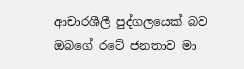ආචාරශීලී පුද්ගලයෙක් බව ඔබගේ රටේ ජනතාව මා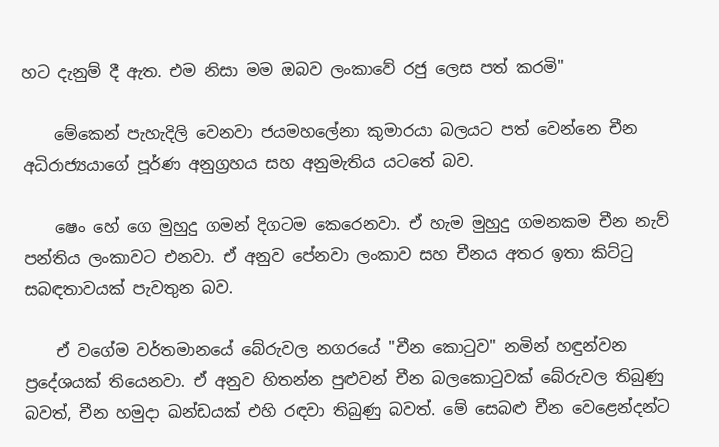හට දැනුම් දී ඇත. එම නිසා මම ඔබව ලංකාවේ රජු ලෙස පත් කරමි"

    මේකෙන් පැහැදිලි වෙනවා ජයමහලේනා කුමාරයා බලයට පත් වෙන්නෙ චීන අධිරාජ්‍යයාගේ පූර්ණ අනුග්‍රහය සහ අනුමැතිය යටතේ බව.

    ෂෙං හේ ගෙ මුහුදු ගමන් දිගටම කෙරෙනවා. ඒ හැම මුහුදු ගමනකම චීන නැව් පන්තිය ලංකාවට එනවා. ඒ අනුව පේනවා ලංකාව සහ චීනය අතර ඉතා කිට්ටු සබඳතාවයක් පැවතුන බව.

    ඒ වගේම වර්තමානයේ බේරුවල නගරයේ "චීන කොටුව" නමින් හඳුන්වන ප්‍රදේශයක් තියෙනවා. ඒ අනුව හිතන්න පුළුවන් චීන බලකොටුවක් බේරුවල තිබුණු බවත්, චීන හමුදා ඛන්ඩයක් එහි රඳවා තිබුණු බවත්. මේ සෙබළු චීන වෙළෙන්දන්ට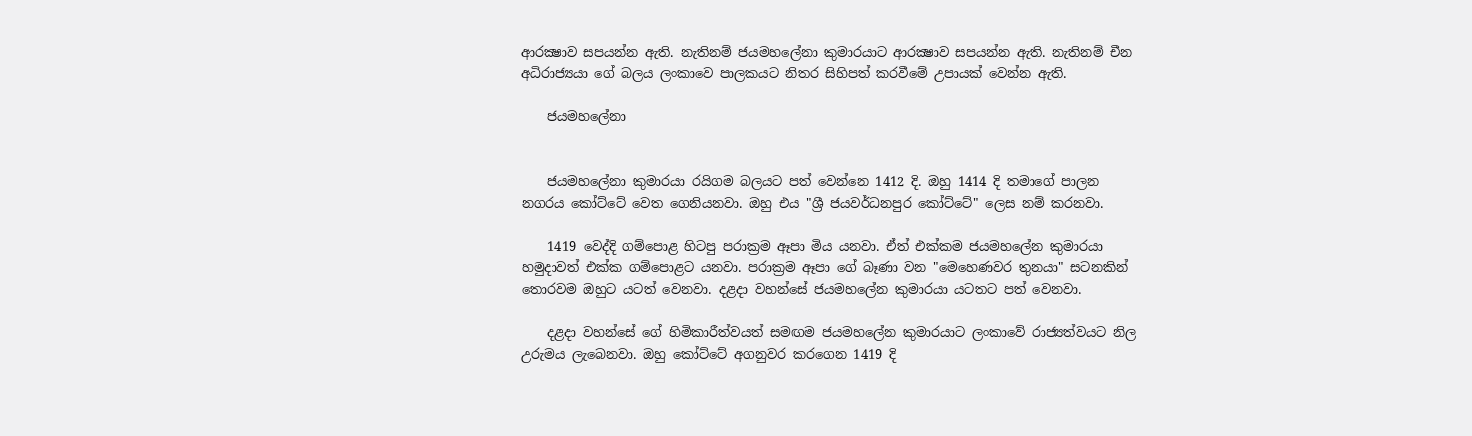ආරක්‍ෂාව සපයන්න ඇති. නැතිනම් ජයමහලේනා කුමාරයාට ආරක්‍ෂාව සපයන්න ඇති. නැතිනම් චීන අධිරාජ්‍යයා ගේ බලය ලංකාවෙ පාලකයට නිතර සිහිපත් කරවීමේ උපායක් වෙන්න ඇති.

    ජයමහලේනා


    ජයමහලේනා කුමාරයා රයිගම බලයට පත් වෙන්නෙ 1412 දි. ඔහු 1414 දි තමාගේ පාලන නගරය කෝට්ටේ වෙත ගෙනියනවා. ඔහු එය "ශ්‍රී ජයවර්ධනපුර කෝට්ටේ" ලෙස නම් කරනවා.

    1419 වෙද්දි ගම්පොළ හිටපු පරාක්‍රම ඈපා මිය යනවා. ඒත් එක්කම ජයමහලේන කුමාරයා හමුදාවත් එක්ක ගම්පොළට යනවා. පරාක්‍රම ඈපා ගේ බෑණා වන "මෙහෙණවර තුනයා" සටනකින් තොරවම ඔහුට යටත් වෙනවා. දළදා වහන්සේ ජයමහලේන කුමාරයා යටතට පත් වෙනවා.

    දළදා වහන්සේ ගේ හිමිකාරීත්වයත් සමඟම ජයමහලේන කුමාරයාට ලංකාවේ රාජ්‍යත්වයට නිල උරුමය ලැබෙනවා. ඔහු කෝට්ටේ අගනුවර කරගෙන 1419 දි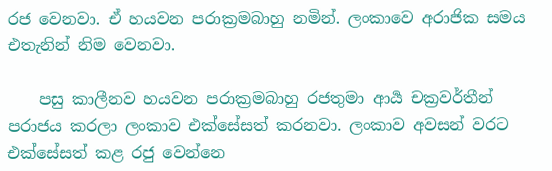රජ වෙනවා. ඒ හයවන පරාක්‍රමබාහු නමින්. ලංකාවෙ අරාජික සමය එතැනින් නිම වෙනවා.

    පසු කාලීනව හයවන පරාක්‍රමබාහු රජතුමා ආර්‍ය චක්‍රවර්තීන් පරාජය කරලා ලංකාව එක්සේසත් කරනවා. ලංකාව අවසන් වරට එක්සේසත් කළ රජු වෙන්නෙ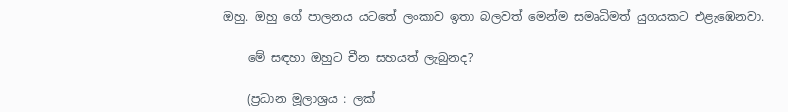ඔහු. ඔහු ගේ පාලනය යටතේ ලංකාව ඉතා බලවත් මෙන්ම සමෘධිමත් යුගයකට එළැඹෙනවා.

    මේ සඳහා ඔහුට චීන සහයත් ලැබුනද?

    (ප්‍රධාන මූලාශ්‍රය : ලක්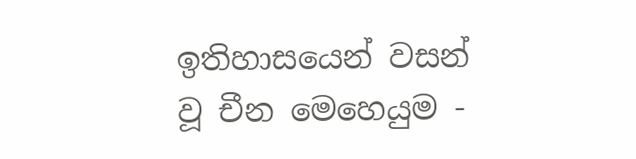ඉතිහාසයෙන් වසන් වූ චීන මෙහෙයුම -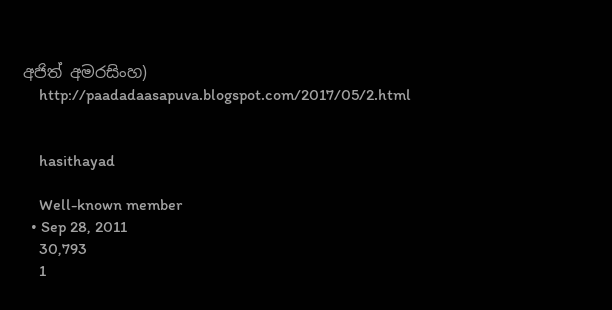අජිත් අමරසිංහ)
    http://paadadaasapuva.blogspot.com/2017/05/2.html


    hasithayad

    Well-known member
  • Sep 28, 2011
    30,793
    1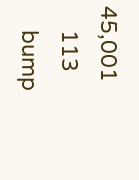45,001
    113
    bump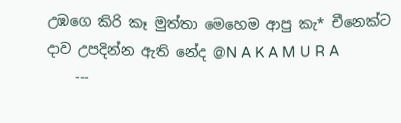උඹගෙ කිරි කෑ මුත්තා මෙහෙම ආපු කැ* චීනෙක්ට දාව උපදින්න ඇති නේද @N A K A M U R A
    ---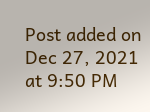Post added on Dec 27, 2021 at 9:50 PM